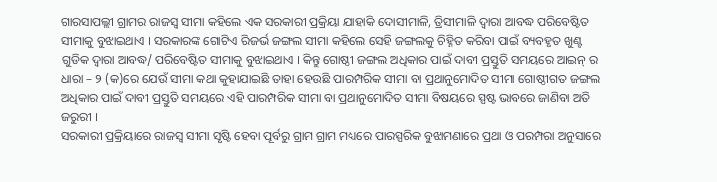ଗାରସାପଲ୍ଲୀ ଗ୍ରାମର ରାଜସ୍ୱ ସୀମା କହିଲେ ଏକ ସରକାରୀ ପ୍ରକ୍ରିୟା ଯାହାକି ଦୋସୀମାଳି, ତ୍ରିସୀମାଳି ଦ୍ଵାରା ଆବଦ୍ଧ ପରିବେଷ୍ଟିତ ସୀମାକୁ ବୁଝାଇଥାଏ । ସରକାରଙ୍କ ଗୋଟିଏ ରିଜର୍ଭ ଜଙ୍ଗଲ ସୀମା କହିଲେ ସେହି ଜଙ୍ଗଲକୁ ଚିହ୍ନିତ କରିବା ପାଇଁ ବ୍ୟବହୃତ ଖୁଣ୍ଟ ଗୁଡିକ ଦ୍ଵାରା ଆବଦ୍ଧ/ ପରିବେଷ୍ଟିତ ସୀମାକୁ ବୁଝାଇଥାଏ । କିନ୍ତୁ ଗୋଷ୍ଠୀ ଜଙ୍ଗଲ ଅଧିକାର ପାଇଁ ଦାବୀ ପ୍ରସ୍ତୁତି ସମୟରେ ଆଇନ୍ ର ଧାରା – ୨ (କ)ରେ ଯେଉଁ ସୀମା କଥା କୁହାଯାଇଛି ତାହା ହେଉଛି ପାରମ୍ପରିକ ସୀମା ବା ପ୍ରଥାନୁମୋଦିତ ସୀମା ଗୋଷ୍ଠୀଗତ ଜଙ୍ଗଲ ଅଧିକାର ପାଇଁ ଦାବୀ ପ୍ରସ୍ତୁତି ସମୟରେ ଏହି ପାରମ୍ପରିକ ସୀମା ବା ପ୍ରଥାନୁମୋଦିତ ସୀମା ବିଷୟରେ ସ୍ପଷ୍ଟ ଭାବରେ ଜାଣିବା ଅତି ଜରୁରୀ ।
ସରକାରୀ ପ୍ରକ୍ରିୟାରେ ରାଜସ୍ୱ ସୀମା ସୃଷ୍ଟି ହେବା ପୂର୍ବରୁ ଗ୍ରାମ ଗ୍ରାମ ମଧ୍ୟରେ ପାରସ୍ପରିକ ବୁଝାମଣାରେ ପ୍ରଥା ଓ ପରମ୍ପରା ଅନୁସାରେ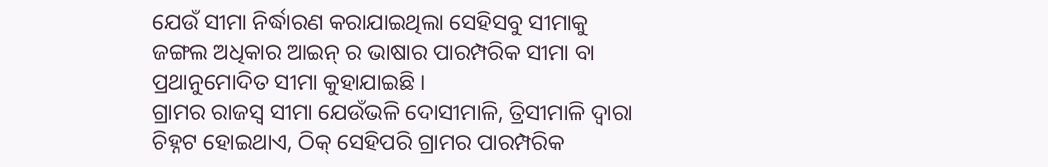ଯେଉଁ ସୀମା ନିର୍ଦ୍ଧାରଣ କରାଯାଇଥିଲା ସେହିସବୁ ସୀମାକୁ ଜଙ୍ଗଲ ଅଧିକାର ଆଇନ୍ ର ଭାଷାର ପାରମ୍ପରିକ ସୀମା ବା ପ୍ରଥାନୁମୋଦିତ ସୀମା କୁହାଯାଇଛି ।
ଗ୍ରାମର ରାଜସ୍ୱ ସୀମା ଯେଉଁଭଳି ଦୋସୀମାଳି, ତ୍ରିସୀମାଳି ଦ୍ଵାରା ଚିହ୍ନଟ ହୋଇଥାଏ, ଠିକ୍ ସେହିପରି ଗ୍ରାମର ପାରମ୍ପରିକ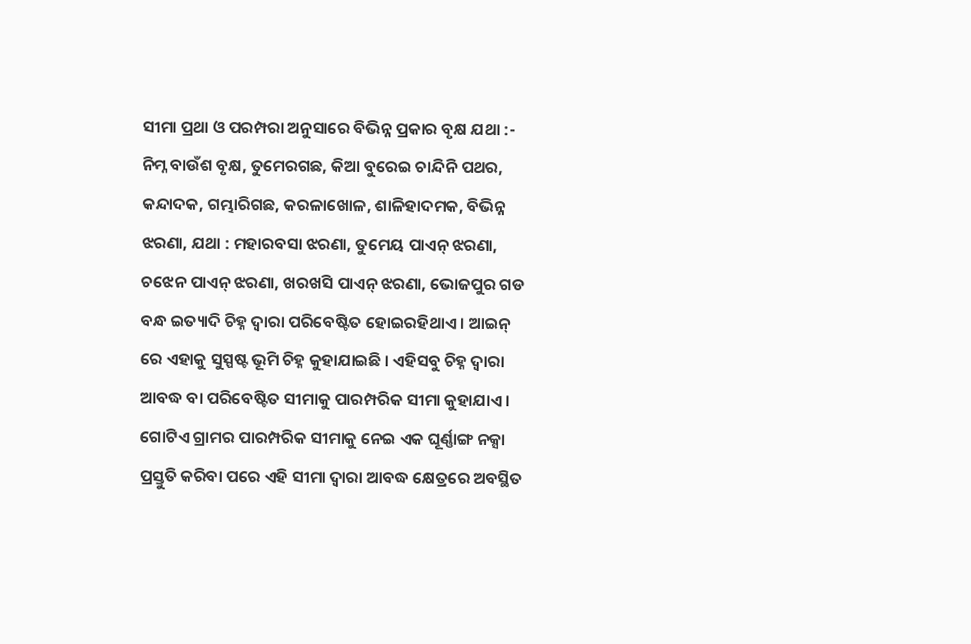ସୀମା ପ୍ରଥା ଓ ପରମ୍ପରା ଅନୁସାରେ ବିଭିନ୍ନ ପ୍ରକାର ବୃକ୍ଷ ଯଥା :- ନିମ୍ନ ବାଉଁଶ ବୃକ୍ଷ, ତୁମେରଗଛ, କିଆ ବୁରେଇ ଚାନ୍ଦିନି ପଥର, କନ୍ଦାଦକ, ଗମ୍ଭାରିଗଛ, କରଳାଖୋଳ, ଶାଳିହାଦମକ, ବିଭିନ୍ନ ଝରଣା, ଯଥା : ମହାରବସା ଝରଣା, ତୁମେୟ ପାଏନ୍ ଝରଣା, ଚଝେନ ପାଏନ୍ ଝରଣା, ଖରଖସି ପାଏନ୍ ଝରଣା, ଭୋଜପୁର ଗଡ ବନ୍ଧ ଇତ୍ୟାଦି ଚିହ୍ନ ଦ୍ଵାରା ପରିବେଷ୍ଟିତ ହୋଇରହିଥାଏ । ଆଇନ୍ ରେ ଏହାକୁ ସୁସ୍ପଷ୍ଟ ଭୂମି ଚିହ୍ନ କୁହାଯାଇଛି । ଏହିସବୁ ଚିହ୍ନ ଦ୍ଵାରା ଆବଦ୍ଧ ବା ପରିବେଷ୍ଟିତ ସୀମାକୁ ପାରମ୍ପରିକ ସୀମା କୁହାଯାଏ । ଗୋଟିଏ ଗ୍ରାମର ପାରମ୍ପରିକ ସୀମାକୁ ନେଇ ଏକ ଘୂର୍ଣ୍ଣାଙ୍ଗ ନକ୍ସା ପ୍ରସ୍ତୁତି କରିବା ପରେ ଏହି ସୀମା ଦ୍ଵାରା ଆବଦ୍ଧ କ୍ଷେତ୍ରରେ ଅବସ୍ଥିତ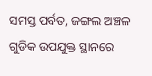ସମସ୍ତ ପର୍ବତ, ଜଙ୍ଗଲ ଅଞ୍ଚଳ ଗୁଡିକ ଉପଯୁକ୍ତ ସ୍ଥାନରେ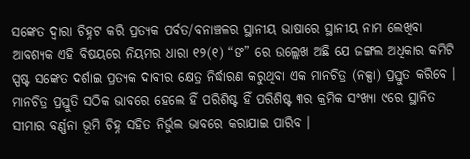ସଙ୍କେତ ଦ୍ଵାରା ଚିହ୍ନଟ କରି ପ୍ରତ୍ୟକ ପର୍ବତ/ବନାଞ୍ଚଳର ସ୍ଥାନୀୟ ଭାଷାରେ ସ୍ଥାନୀୟ ନାମ ଲେଖିବା ଆବଶ୍ୟକ ଏହି ବିଷୟରେ ନିୟମର ଧାରା ୧୨(୧) “ଙ” ରେ ଉଲ୍ଲେଖ ଅଛି ଯେ ଜଙ୍ଗଲ ଅଧିକାର କମିଟି ସ୍ପଷ୍ଟ ସଙ୍କେତ ଦର୍ଶାଇ ପ୍ରତ୍ୟକ ଦାବୀର କ୍ଷେତ୍ର ନିର୍ଦ୍ଧାରଣ କରୁଥିବା ଏକ ମାନଚିତ୍ର (ନକ୍ସା) ପ୍ରସ୍ତୁତ କରିବେ । ମାନଚିତ୍ର ପ୍ରସ୍ତୁତି ସଠିକ ଭାବରେ ହେଲେ ହିଁ ପରିଶିଷ୍ଟ ହିଁ ପରିଶିଷ୍ଟ ୩ର କ୍ରମିକ ସଂଖ୍ୟା ୯ରେ ସ୍ଥାନିତ ସୀମାର ବର୍ଣ୍ଣନା ଭୂମି ଚିହ୍ନ ସହିତ ନିର୍ଭୁଲ ଭାବରେ କରାଯାଇ ପାରିବ ।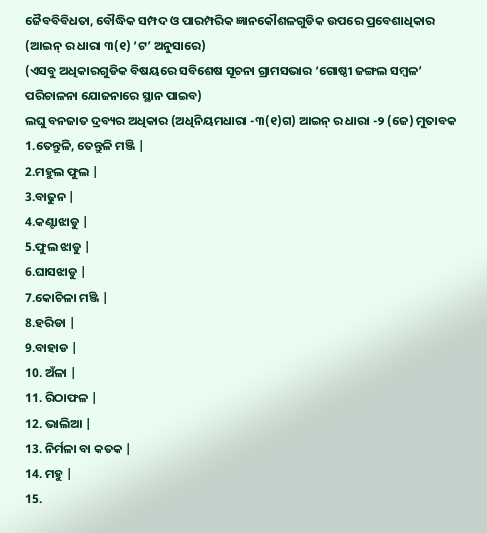ଜୈବବିବିଧତା, ବୌଦ୍ଧିକ ସମ୍ପଦ ଓ ପାରମ୍ପରିକ ଜ୍ଞାନକୌଶଳଗୁଡିକ ଉପରେ ପ୍ରବେଶାଧିକାର (ଆଇନ୍ ର ଧାରା ୩(୧) ‘ଟ’ ଅନୁସାରେ)
(ଏସବୁ ଅଧିକାରଗୁଡିକ ବିଷୟରେ ସବିଶେଷ ସୂଚନା ଗ୍ରାମସଭାର ‘ଗୋଷ୍ଠୀ ଜଙ୍ଗଲ ସମ୍ବଳ’ ପରିଚାଳନା ଯୋଜନାରେ ସ୍ଥାନ ପାଇବ)
ଲଘୁ ବନଜାତ ଦ୍ରବ୍ୟର ଅଧିକାର (ଅଧିନିୟମଧାରା -୩(୧)ଗ) ଆଇନ୍ ର ଧାରା -୨ (ଜେ) ମୁତାବକ
1.ତେନ୍ତୁଳି, ତେନ୍ତୁଳି ମଞ୍ଜି |
2.ମହୁଲ ଫୁଲ |
3.ବାଢୁନ |
4.କଣ୍ଟାଝାଡୁ |
5.ଫୁଲ ଝାଡୁ |
6.ଘାସଝାଡୁ |
7.କୋଚିଳା ମଞ୍ଜି |
8.ହରିଡା |
9.ବାହାଡ |
10. ଅଁଳା |
11. ରିଠାଫଳ |
12. ଭାଲିଆ |
13. ନିର୍ମଳା ବା କତକ |
14. ମହୁ |
15.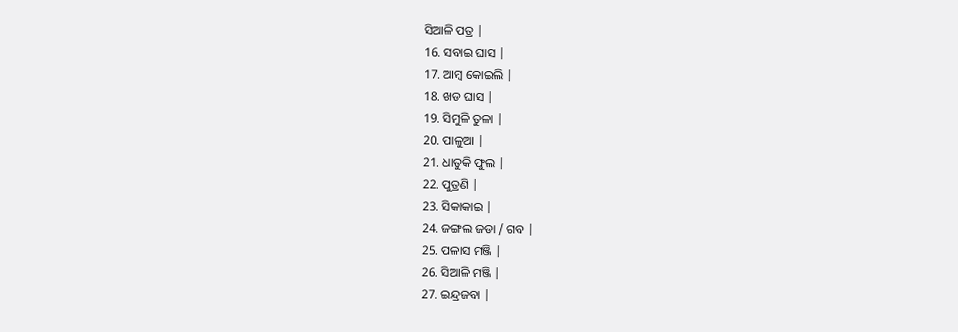ସିଆଳି ପତ୍ର |
16. ସବାଇ ଘାସ |
17. ଆମ୍ବ କୋଇଲି |
18. ଖଡ ଘାସ |
19. ସିମୁଳି ତୁଳା |
20. ପାଳୁଆ |
21. ଧାତୁକି ଫୁଲ |
22. ପୁତ୍ରଣି |
23. ସିକାକାଇ |
24. ଜଙ୍ଗଲ ଜଡା / ଗବ |
25. ପଳାସ ମଞ୍ଜି |
26. ସିଆଳି ମଞ୍ଜି |
27. ଇନ୍ଦ୍ରଜବା |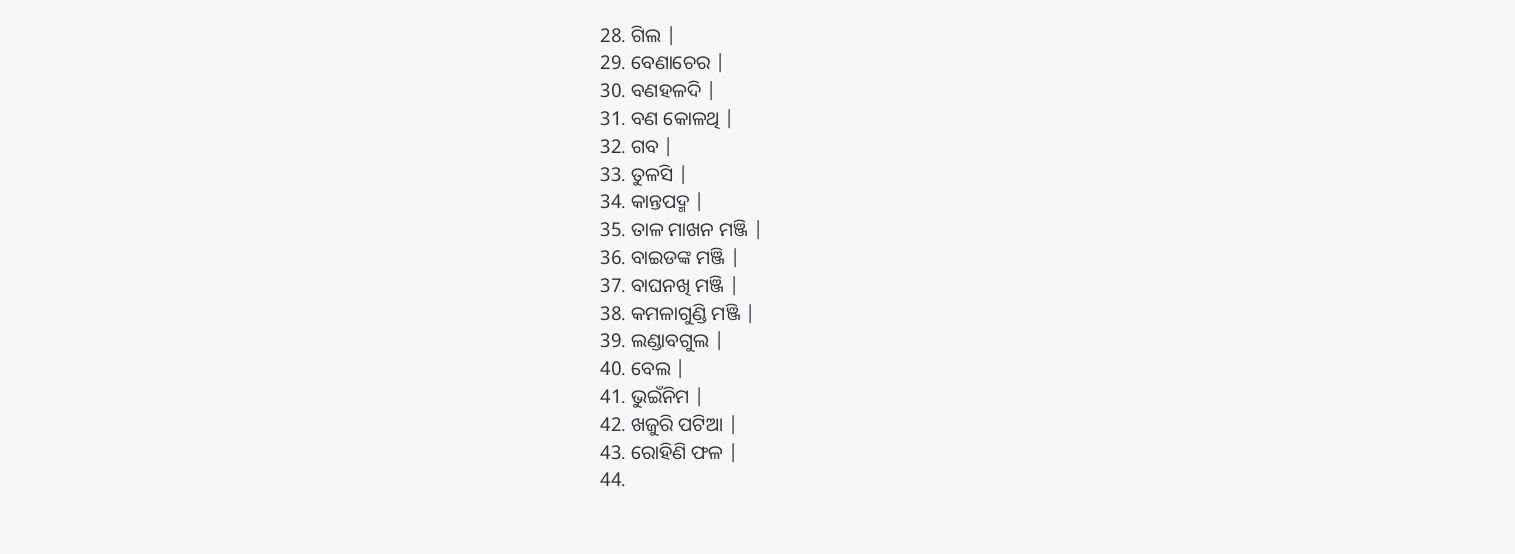28. ଗିଲ |
29. ବେଣାଚେର |
30. ବଣହଳଦି |
31. ବଣ କୋଳଥି |
32. ଗବ |
33. ତୁଳସି |
34. କାନ୍ତପଦ୍ମ |
35. ତାଳ ମାଖନ ମଞ୍ଜି |
36. ବାଇଡଙ୍କ ମଞ୍ଜି |
37. ବାଘନଖି ମଞ୍ଜି |
38. କମଳାଗୁଣ୍ଡି ମଞ୍ଜି |
39. ଲଣ୍ଡାବଗୁଲ |
40. ବେଲ |
41. ଭୁଇଁନିମ |
42. ଖଜୁରି ପଟିଆ |
43. ରୋହିଣି ଫଳ |
44.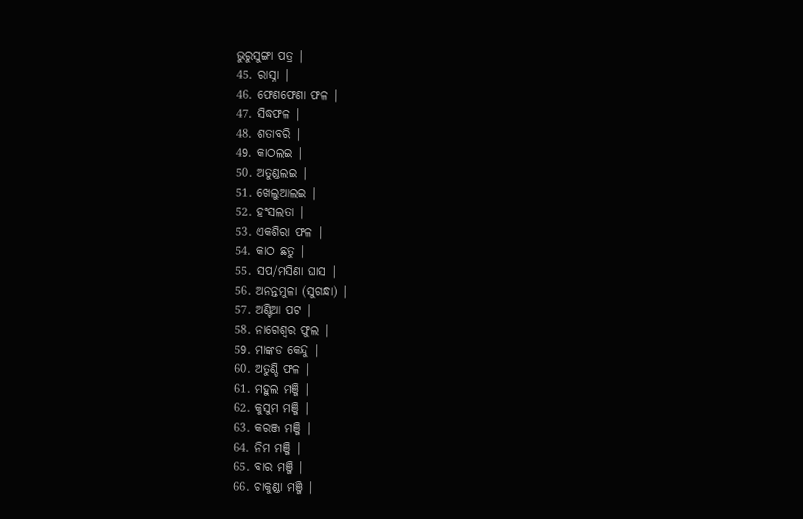ଭୁରୁସୁଙ୍ଗା ପତ୍ର |
45. ରାସ୍ନା |
46. ଫେଣଫେଣା ଫଳ |
47. ସିଦ୍ଧଫଳ |
48. ଶତାବରି |
49. କାଠଲଇ |
50. ଅତୁଣ୍ଡଲଇ |
51. ଖେଲୁଆଲଇ |
52. ହଂସଲତା |
53. ଏକଶିରା ଫଳ |
54. କାଠ ଛତୁ |
55. ସପ/ମସିଣା ଘାସ |
56. ଅନନ୍ତମୁଳା (ସୁଗନ୍ଧା) |
57. ଅଣ୍ଟିଆ ପଟ |
58. ନାଗେଶ୍ଵର ଫୁଲ |
59. ମାଙ୍କଡ କେନ୍ଦୁ |
60. ଅତୁଣ୍ଡି ଫଳ |
61. ମହୁଲ ମଞ୍ଜି |
62. କୁସୁମ ମଞ୍ଜି |
63. କରଞ୍ଜ ମଞ୍ଜି |
64. ନିମ ମଞ୍ଜି |
65. ବାର ମଞ୍ଜି |
66. ଚାକୁଣ୍ଡା ମଞ୍ଜି |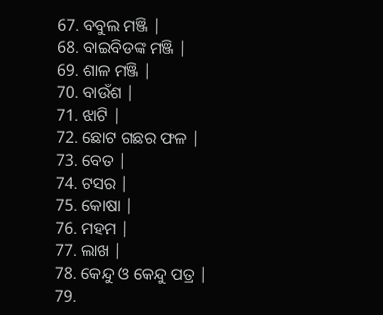67. ବବୁଲ ମଞ୍ଜି |
68. ବାଇବିଡଙ୍କ ମଞ୍ଜି |
69. ଶାଳ ମଞ୍ଜି |
70. ବାଉଁଶ |
71. ଝାଟି |
72. ଛୋଟ ଗଛର ଫଳ |
73. ବେତ |
74. ଟସର |
75. କୋଷା |
76. ମହମ |
77. ଲାଖ |
78. କେନ୍ଦୁ ଓ କେନ୍ଦୁ ପତ୍ର |
79.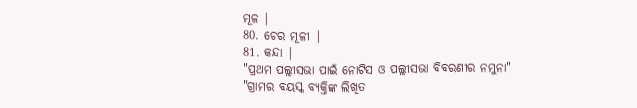ମୂଳ |
80. ଚେର ମୂଳୀ |
81. କନ୍ଦା |
"ପ୍ରଥମ ପଲ୍ଲୀସଭା ପାଇଁ ନୋଟିସ ଓ ପଲ୍ଲୀସଭା ବିବରଣୀର ନମୁନା"
"ଗ୍ରାମର ବୟସ୍କ ବ୍ୟକ୍ତିଙ୍କ ଲିଖିତ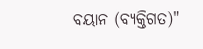ବୟାନ (ବ୍ୟକ୍ତିଗତ)"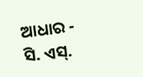ଆଧାର - ସି. ଏସ୍.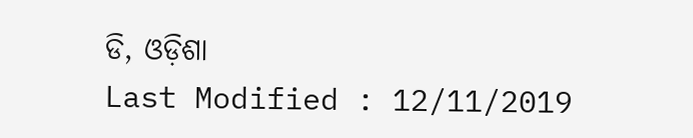ଡି, ଓଡ଼ିଶା
Last Modified : 12/11/2019